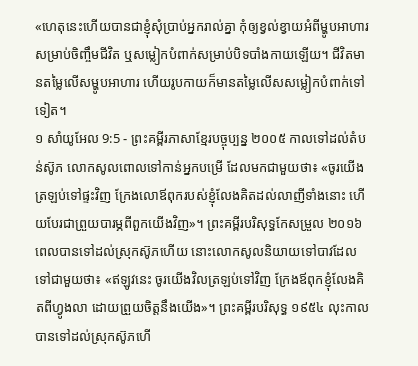«ហេតុនេះហើយបានជាខ្ញុំសុំប្រាប់អ្នករាល់គ្នា កុំឲ្យខ្វល់ខ្វាយអំពីម្ហូបអាហារសម្រាប់ចិញ្ចឹមជីវិត ឬសម្លៀកបំពាក់សម្រាប់បិទបាំងកាយឡើយ។ ជីវិតមានតម្លៃលើសម្ហូបអាហារ ហើយរូបកាយក៏មានតម្លៃលើសសម្លៀកបំពាក់ទៅទៀត។
១ សាំយូអែល 9:5 - ព្រះគម្ពីរភាសាខ្មែរបច្ចុប្បន្ន ២០០៥ កាលទៅដល់តំបន់ស៊ូភ លោកសូលពោលទៅកាន់អ្នកបម្រើ ដែលមកជាមួយថា៖ «ចូរយើងត្រឡប់ទៅផ្ទះវិញ ក្រែងលោឪពុករបស់ខ្ញុំលែងគិតដល់លាញីទាំងនោះ ហើយបែរជាព្រួយបារម្ភពីពួកយើងវិញ»។ ព្រះគម្ពីរបរិសុទ្ធកែសម្រួល ២០១៦ ពេលបានទៅដល់ស្រុកស៊ូភហើយ នោះលោកសូលនិយាយទៅបាវដែលទៅជាមួយថា៖ «ឥឡូវនេះ ចូរយើងវិលត្រឡប់ទៅវិញ ក្រែងឪពុកខ្ញុំលែងគិតពីហ្វូងលា ដោយព្រួយចិត្តនឹងយើង»។ ព្រះគម្ពីរបរិសុទ្ធ ១៩៥៤ លុះកាលបានទៅដល់ស្រុកស៊ូភហើ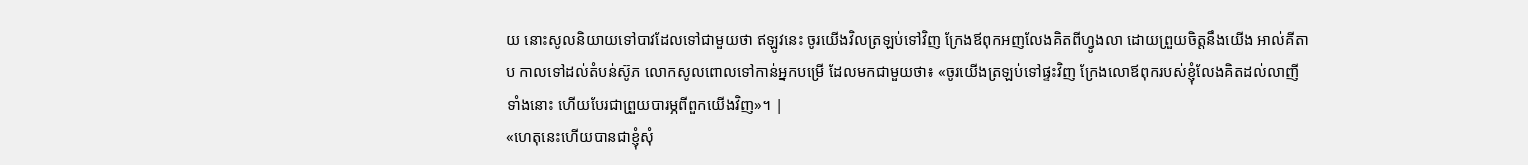យ នោះសូលនិយាយទៅបាវដែលទៅជាមួយថា ឥឡូវនេះ ចូរយើងវិលត្រឡប់ទៅវិញ ក្រែងឪពុកអញលែងគិតពីហ្វូងលា ដោយព្រួយចិត្តនឹងយើង អាល់គីតាប កាលទៅដល់តំបន់ស៊ូភ លោកសូលពោលទៅកាន់អ្នកបម្រើ ដែលមកជាមួយថា៖ «ចូរយើងត្រឡប់ទៅផ្ទះវិញ ក្រែងលោឪពុករបស់ខ្ញុំលែងគិតដល់លាញីទាំងនោះ ហើយបែរជាព្រួយបារម្ភពីពួកយើងវិញ»។ |
«ហេតុនេះហើយបានជាខ្ញុំសុំ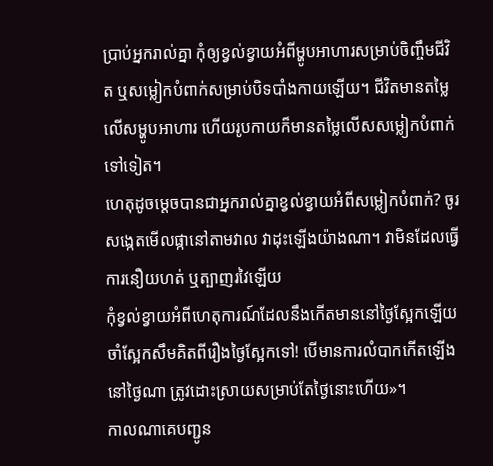ប្រាប់អ្នករាល់គ្នា កុំឲ្យខ្វល់ខ្វាយអំពីម្ហូបអាហារសម្រាប់ចិញ្ចឹមជីវិត ឬសម្លៀកបំពាក់សម្រាប់បិទបាំងកាយឡើយ។ ជីវិតមានតម្លៃលើសម្ហូបអាហារ ហើយរូបកាយក៏មានតម្លៃលើសសម្លៀកបំពាក់ទៅទៀត។
ហេតុដូចម្ដេចបានជាអ្នករាល់គ្នាខ្វល់ខ្វាយអំពីសម្លៀកបំពាក់? ចូរសង្កេតមើលផ្កានៅតាមវាល វាដុះឡើងយ៉ាងណា។ វាមិនដែលធ្វើការនឿយហត់ ឬត្បាញរវៃឡើយ
កុំខ្វល់ខ្វាយអំពីហេតុការណ៍ដែលនឹងកើតមាននៅថ្ងៃស្អែកឡើយ ចាំស្អែកសឹមគិតពីរឿងថ្ងៃស្អែកទៅ! បើមានការលំបាកកើតឡើងនៅថ្ងៃណា ត្រូវដោះស្រាយសម្រាប់តែថ្ងៃនោះហើយ»។
កាលណាគេបញ្ជូន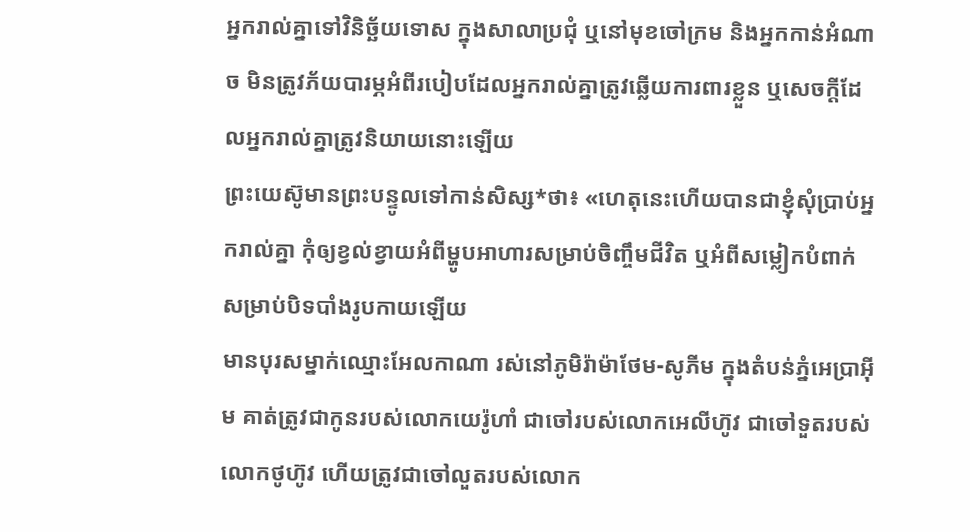អ្នករាល់គ្នាទៅវិនិច្ឆ័យទោស ក្នុងសាលាប្រជុំ ឬនៅមុខចៅក្រម និងអ្នកកាន់អំណាច មិនត្រូវភ័យបារម្ភអំពីរបៀបដែលអ្នករាល់គ្នាត្រូវឆ្លើយការពារខ្លួន ឬសេចក្ដីដែលអ្នករាល់គ្នាត្រូវនិយាយនោះឡើយ
ព្រះយេស៊ូមានព្រះបន្ទូលទៅកាន់សិស្ស*ថា៖ «ហេតុនេះហើយបានជាខ្ញុំសុំប្រាប់អ្នករាល់គ្នា កុំឲ្យខ្វល់ខ្វាយអំពីម្ហូបអាហារសម្រាប់ចិញ្ចឹមជីវិត ឬអំពីសម្លៀកបំពាក់សម្រាប់បិទបាំងរូបកាយឡើយ
មានបុរសម្នាក់ឈ្មោះអែលកាណា រស់នៅភូមិរ៉ាម៉ាថែម-សូភីម ក្នុងតំបន់ភ្នំអេប្រាអ៊ីម គាត់ត្រូវជាកូនរបស់លោកយេរ៉ូហាំ ជាចៅរបស់លោកអេលីហ៊ូវ ជាចៅទួតរបស់លោកថូហ៊ូវ ហើយត្រូវជាចៅលួតរបស់លោក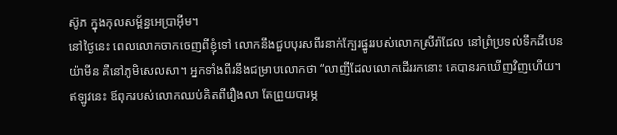ស៊ូភ ក្នុងកុលសម្ព័ន្ធអេប្រាអ៊ីម។
នៅថ្ងៃនេះ ពេលលោកចាកចេញពីខ្ញុំទៅ លោកនឹងជួបបុរសពីរនាក់ក្បែរផ្នូររបស់លោកស្រីរ៉ាជែល នៅព្រំប្រទល់ទឹកដីបេនយ៉ាមីន គឺនៅភូមិសេលសា។ អ្នកទាំងពីរនឹងជម្រាបលោកថា “លាញីដែលលោកដើររកនោះ គេបានរកឃើញវិញហើយ។ ឥឡូវនេះ ឪពុករបស់លោកឈប់គិតពីរឿងលា តែព្រួយបារម្ភ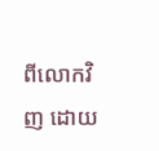ពីលោកវិញ ដោយ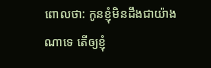ពោលថា: កូនខ្ញុំមិនដឹងជាយ៉ាងណាទេ តើឲ្យខ្ញុំ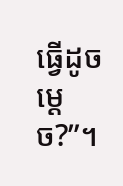ធ្វើដូចម្ដេច?”។